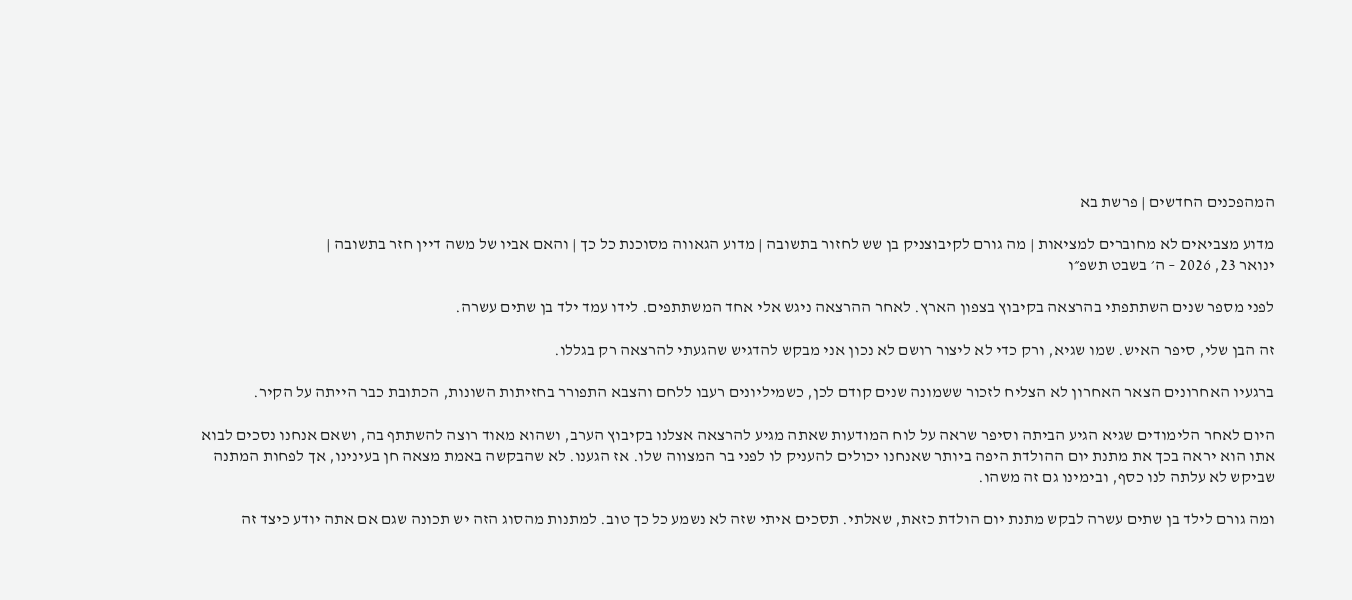המהפכנים החדשים | פרשת בא

מדוע מצביאים לא מחוברים למציאות | מה גורם לקיבוצניק בן שש לחזור בתשובה | מדוע הגאווה מסוכנת כל כך | והאם אביו של משה דיין חזר בתשובה |
ינואר 23, 2026 – ה׳ בשבט תשפ״ו

לפני מספר שנים השתתפתי בהרצאה בקיבוץ בצפון הארץ. לאחר ההרצאה ניגש אלי אחד המשתתפים. לידו עמד ילד בן שתים עשרה.

זה הבן שלי, סיפר האיש. שמו שגיא, ורק כדי לא ליצור רושם לא נכון אני מבקש להדגיש שהגעתי להרצאה רק בגללו.

ברגעיו האחרונים הצאר האחרון לא הצליח לזכור ששמונה שנים קודם לכן, כשמיליונים רעבו ללחם והצבא התפורר בחזיתות השונות, הכתובת כבר הייתה על הקיר.

היום לאחר הלימודים שגיא הגיע הביתה וסיפר שראה על לוח המודעות שאתה מגיע להרצאה אצלנו בקיבוץ הערב, ושהוא מאוד רוצה להשתתף בה, ושאם אנחנו נסכים לבוא אתו הוא יראה בכך את מתנת יום ההולדת היפה ביותר שאנחנו יכולים להעניק לו לפני בר המצווה שלו. אז הגענו. לא שהבקשה באמת מצאה חן בעינינו, אך לפחות המתנה שביקש לא עלתה לנו כסף, ובימינו גם זה משהו.

ומה גורם לילד בן שתים עשרה לבקש מתנת יום הולדת כזאת, שאלתי. תסכים איתי שזה לא נשמע כל כך טוב. למתנות מהסוג הזה יש תכונה שגם אם אתה יודע כיצד זה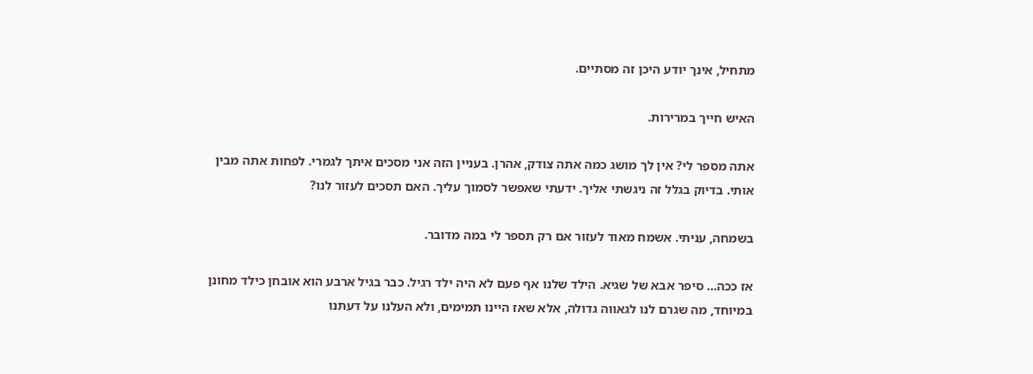מתחיל, אינך יודע היכן זה מסתיים.

האיש חייך במרירות.

אתה מספר לי? אין לך מושג כמה אתה צודק, אהרן. בעניין הזה אני מסכים איתך לגמרי. לפחות אתה מבין אותי. בדיוק בגלל זה ניגשתי אליך. ידעתי שאפשר לסמוך עליך. האם תסכים לעזור לנו?

בשמחה, עניתי. אשמח מאוד לעזור אם רק תספר לי במה מדובר.

אז ככה… סיפר אבא של שגיא. הילד שלנו אף פעם לא היה ילד רגיל. כבר בגיל ארבע הוא אובחן כילד מחונן במיוחד, מה שגרם לנו לגאווה גדולה, אלא שאז היינו תמימים, ולא העלנו על דעתנו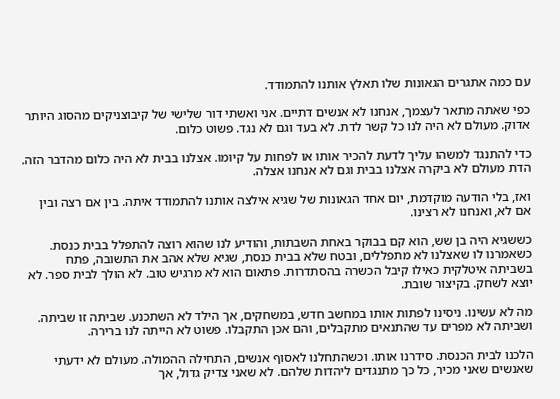עם כמה אתגרים הגאונות שלו תאלץ אותנו להתמודד.

כפי שאתה מתאר לעצמך, אנחנו לא אנשים דתיים. אני ואשתי דור שלישי של קיבוצניקים מהסוג היותר אדוק. מעולם לא היה לנו כל קשר לדת. לא בעד וגם לא נגד. פשוט כלום.

כדי להתנגד למשהו עליך לדעת להכיר אותו או לפחות על קיומו. אצלנו בבית לא היה כלום מהדבר הזה. הדת מעולם לא ביקרה אצלנו בבית וגם לא אנחנו אצלה.

ואז, בלי הודעה מוקדמת, יום אחד הגאונות של שגיא אילצה אותנו להתמודד איתה. בין אם רצה ובין אם לא, ואנחנו לא רצינו.

כששגיא היה בן שש, הוא קם בבוקר באחת השבתות, והודיע לנו שהוא רוצה להתפלל בבית כנסת. כשאמרנו לו שאצלנו לא מתפללים, ובטח שלא בבית כנסת, שגיא שלא אהב את התשובה, פתח בשביתה איטלקית כאילו קיבל הכשרה בהסתדרות. פתאום הוא לא מרגיש טוב. לא הולך לבית ספר. לא יוצא לשחק. בקיצור שובת.

מה לא עשינו. ניסינו לפתות אותו במחשב חדש, במשחקים, אך הילד לא השתכנע. שביתה זו שביתה. ושביתה לא מפרים עד שהתנאים מתקבלים, והם אכן התקבלו. פשוט לא הייתה לנו ברירה.

הלכנו לבית הכנסת. סידרנו אותו. וכשהתחלנו לאסוף אנשים, התחילה ההמולה. מעולם לא ידעתי שאנשים שאני מכיר, כל כך מתנגדים ליהדות שלהם. לא שאני צדיק גדול, אך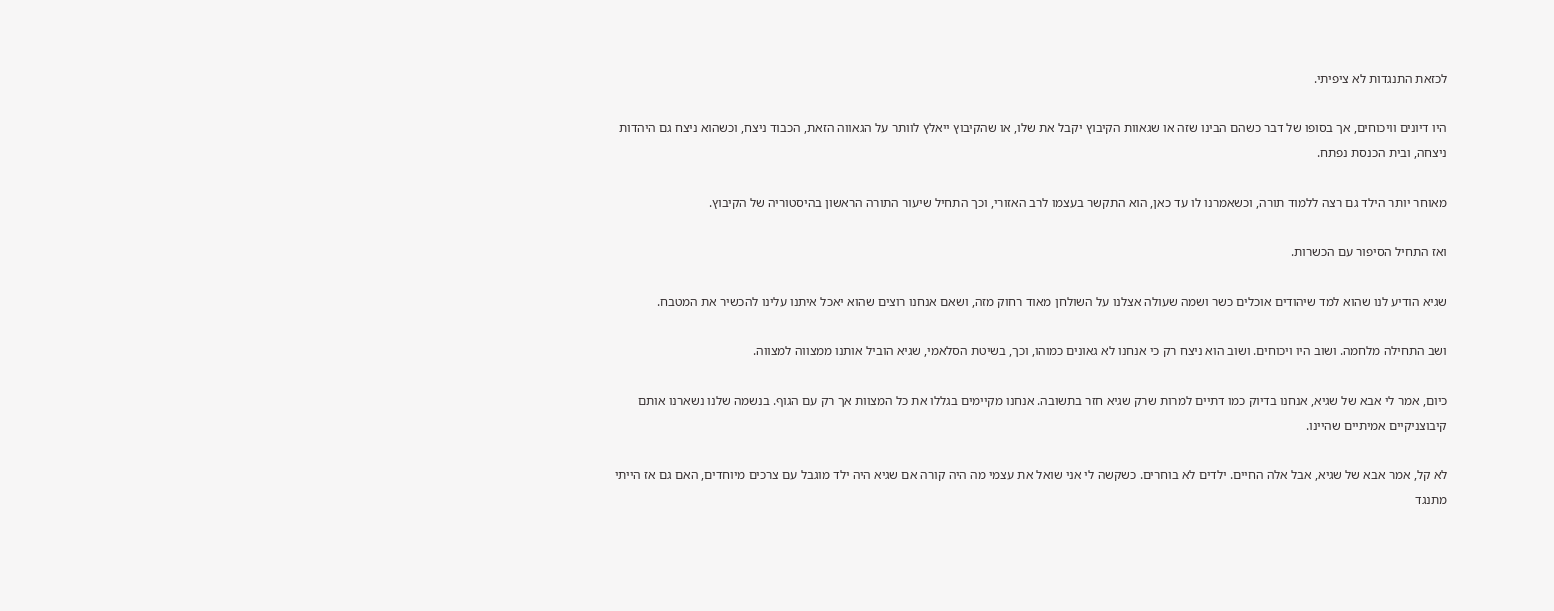לכזאת התנגדות לא ציפיתי.

היו דיונים וויכוחים, אך בסופו של דבר כשהם הבינו שזה או שגאוות הקיבוץ יקבל את שלו, או שהקיבוץ ייאלץ לוותר על הגאווה הזאת, הכבוד ניצח, וכשהוא ניצח גם היהדות ניצחה, ובית הכנסת נפתח.

מאוחר יותר הילד גם רצה ללמוד תורה, וכשאמרנו לו עד כאן, הוא התקשר בעצמו לרב האזורי, וכך התחיל שיעור התורה הראשון בהיסטוריה של הקיבוץ.

ואז התחיל הסיפור עם הכשרות.

שגיא הודיע לנו שהוא למד שיהודים אוכלים כשר ושמה שעולה אצלנו על השולחן מאוד רחוק מזה, ושאם אנחנו רוצים שהוא יאכל איתנו עלינו להכשיר את המטבח.

ושב התחילה מלחמה. ושוב היו ויכוחים. ושוב הוא ניצח רק כי אנחנו לא גאונים כמוהו, וכך, בשיטת הסלאמי, שגיא הוביל אותנו ממצווה למצווה.

כיום, אמר לי אבא של שגיא, אנחנו בדיוק כמו דתיים למרות שרק שגיא חזר בתשובה. אנחנו מקיימים בגללו את כל המצוות אך רק עם הגוף. בנשמה שלנו נשארנו אותם קיבוצניקיים אמיתיים שהיינו.

לא קל, אמר אבא של שגיא, אבל אלה החיים. ילדים לא בוחרים. כשקשה לי אני שואל את עצמי מה היה קורה אם שגיא היה ילד מוגבל עם צרכים מיוחדים, האם גם אז הייתי מתנגד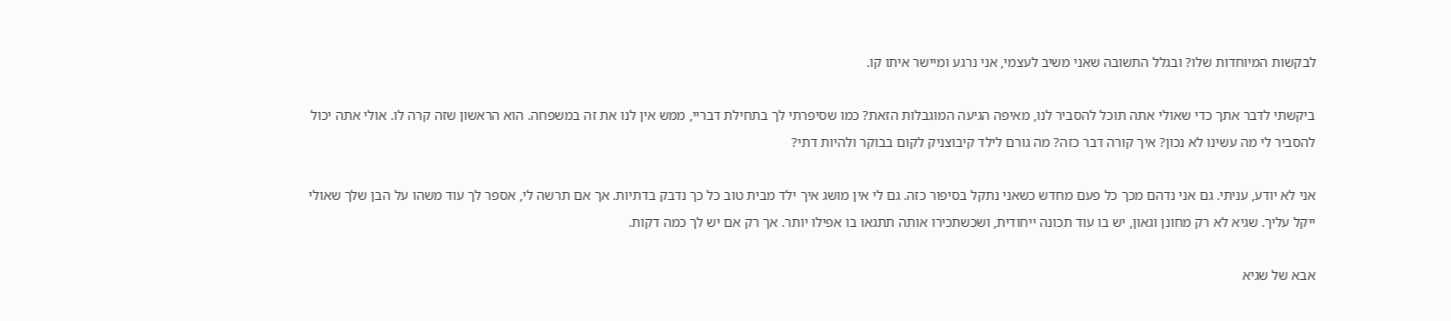לבקשות המיוחדות שלו? ובגלל התשובה שאני משיב לעצמי, אני נרגע ומיישר איתו קו.

ביקשתי לדבר אתך כדי שאולי אתה תוכל להסביר לנו, מאיפה הגיעה המוגבלות הזאת? כמו שסיפרתי לך בתחילת דבריי, ממש אין לנו את זה במשפחה. הוא הראשון שזה קרה לו. אולי אתה יכול להסביר לי מה עשינו לא נכון? איך קורה דבר כזה? מה גורם לילד קיבוצניק לקום בבוקר ולהיות דתי?

אני לא יודע, עניתי. גם אני נדהם מכך כל פעם מחדש כשאני נתקל בסיפור כזה. גם לי אין מושג איך ילד מבית טוב כל כך נדבק בדתיות. אך אם תרשה לי, אספר לך עוד משהו על הבן שלך שאולי ייקל עליך. שגיא לא רק מחונן וגאון, יש בו עוד תכונה ייחודית, ושכשתכירו אותה תתגאו בו אפילו יותר. אך רק אם יש לך כמה דקות.

אבא של שגיא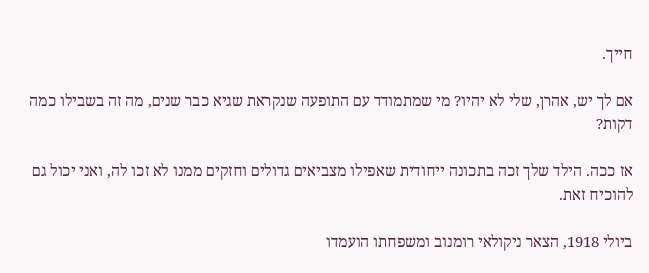חייך.

אם לך יש, אהרן, שלי לא יהיו? מי שמתמודד עם התופעה שנקראת שגיא כבר שנים, מה זה בשבילו כמה דקות?

אז ככה. הילד שלך זכה בתכונה ייחודית שאפילו מצביאים גדולים וחזקים ממנו לא זכו לה, ואני יכול גם להוכיח זאת.

ביולי 1918, הצאר ניקולאי רומנוב ומשפחתו הועמדו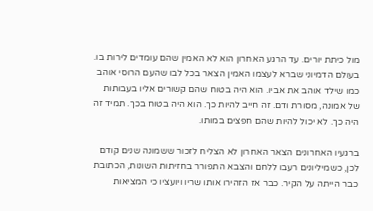מול כיתת יורים. עד הרגע האחרון הוא לא האמין שהם עומדים לירות בו. בעולם הדמיוני שברא לעצמו האמין הצאר בכל לבו שהעם הרוסי אוהב כמו שילד אוהב את אביו. הוא היה בטוח שהם קשורים אליו בעבותות של אמונה, מסורת ודם. זה חייב להיות כך. הוא היה בטוח בכך. תמיד זה היה כך. לא יכול להיות שהם חפצים במותו.

ברגעיו האחרונים הצאר האחרון לא הצליח לזכור ששמונה שנים קודם לכן, כשמיליונים רעבו ללחם והצבא התפורר בחזיתות השונות, הכתובת כבר הייתה על הקיר. כבר אז הזהירו אותו שריו ויועציו כי המציאות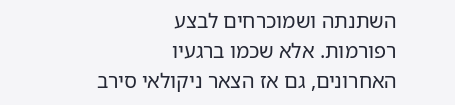השתנתה ושמוכרחים לבצע רפורמות. אלא שכמו ברגעיו האחרונים, גם אז הצאר ניקולאי סירב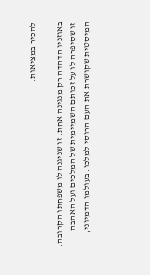להכיר במציאות.

באוזניו הדהדה רק מנגינה אחת. זו שניגנה לו משפחתו הקרובה. זו שסיפרה לו על זכותם השמיימית של המלכים ועל האהבה המיסטית שקושרת את העם הרוסי למלכו. בעולמו הדמיוני,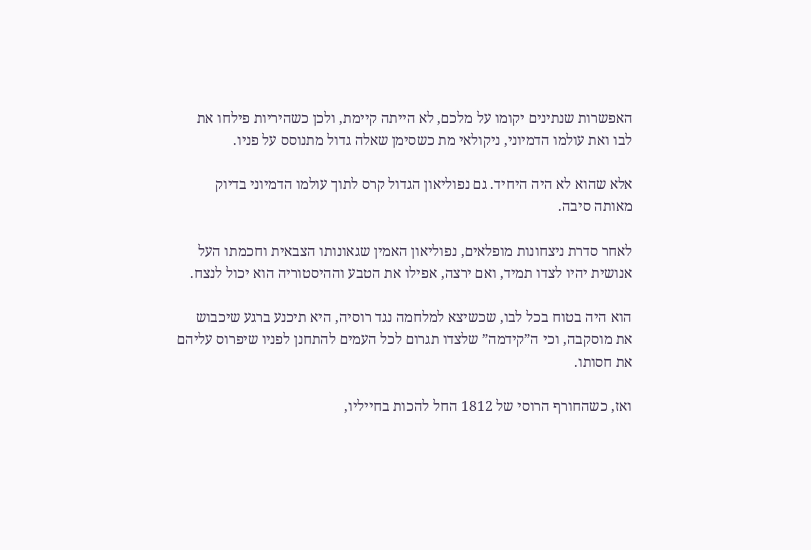האפשרות שנתינים יקומו על מלכם, לא הייתה קיימת, ולכן כשהיריות פילחו את לבו ואת עולמו הדמיוני, ניקולאי מת כשסימן שאלה גדול מתנוסס על פניו.

אלא שהוא לא היה היחיד. גם נפוליאון הגדול קרס לתוך עולמו הדמיוני בדיוק מאותה סיבה.

לאחר סדרת ניצחונות מופלאים, נפוליאון האמין שגאונותו הצבאית וחכמתו העל אנושית יהיו לצדו תמיד, ואם ירצה, אפילו את הטבע וההיסטוריה הוא יכול לנצח.

הוא היה בטוח בכל לבו, שכשיצא למלחמה נגד רוסיה, היא תיכנע ברגע שיכבוש את מוסקבה, וכי ה”קידמה” שלצדו תגרום לכל העמים להתחנן לפניו שיפרוס עליהם את חסותו.

ואז, כשהחורף הרוסי של 1812 החל להכות בחייליו,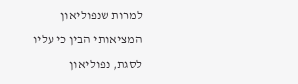למרות שנפוליאון המציאותי הבין כי עליו לסגת, נפוליאון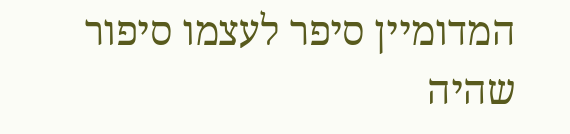המדומיין סיפר לעצמו סיפור שהיה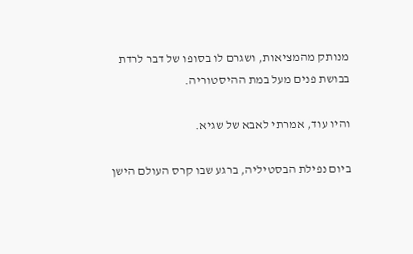מנותק מהמציאות, ושגרם לו בסופו של דבר לרדת בבושת פנים מעל במת ההיסטוריה.

והיו עוד, אמרתי לאבא של שגיא.

ביום נפילת הבסטיליה, ברגע שבו קרס העולם הישן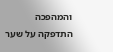והמהפכה התדפקה על שער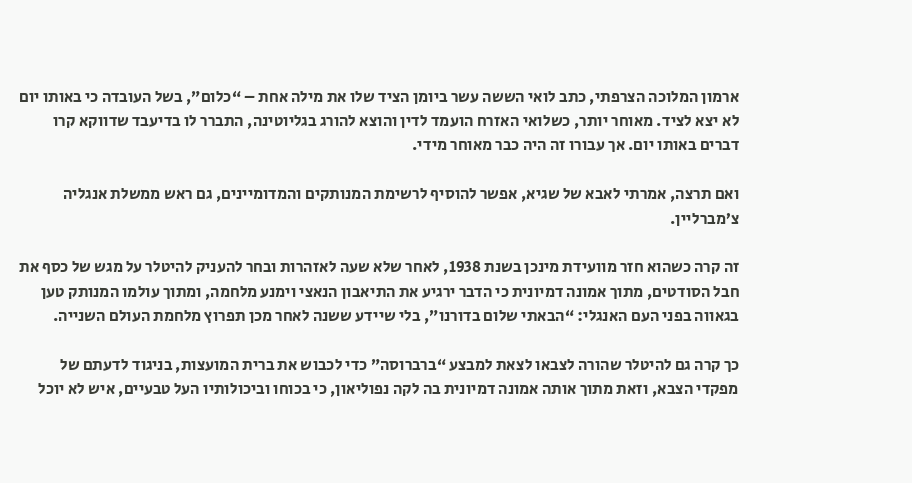ארמון המלוכה הצרפתי, כתב לואי הששה עשר ביומן הציד שלו את מילה אחת – “כלום”, בשל העובדה כי באותו יום לא יצא לציד. מאוחר יותר, כשלואי האזרח הועמד לדין והוצא להורג בגליוטינה, התברר לו בדיעבד שדווקא קרו דברים באותו יום. אך עבורו זה היה כבר מאוחר מידי.

ואם תרצה, אמרתי לאבא של שגיא, אפשר להוסיף לרשימת המנותקים והמדומיינים, גם ראש ממשלת אנגליה צ’מברליין.

זה קרה כשהוא חזר מוועידת מינכן בשנת 1938, לאחר שלא שעה לאזהרות ובחר להעניק להיטלר על מגש של כסף את חבל הסודטים, מתוך אמונה דמיונית כי הדבר ירגיע את התיאבון הנאצי וימנע מלחמה, ומתוך עולמו המנותק טען בגאווה בפני העם האנגלי: “הבאתי שלום בדורנו”, בלי שיידע ששנה לאחר מכן תפרוץ מלחמת העולם השנייה.

כך קרה גם להיטלר שהורה לצבאו לצאת למבצע “ברברוסה” כדי לכבוש את ברית המועצות, בניגוד לדעתם של מפקדי הצבא, וזאת מתוך אותה אמונה דמיונית בה לקה נפוליאון, כי בכוחו וביכולותיו העל טבעיים, איש לא יוכל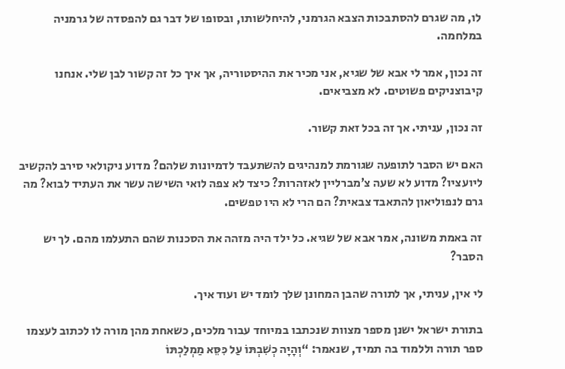לו, מה שגרם להסתבכות הצבא הגרמני, להיחלשותו, ובסופו של דבר גם להפסדה של גרמניה במלחמה.

זה נכון, אמר לי אבא של שגיא, אני מכיר את ההיסטוריה, אך איך כל זה קשור לבן שלי. אנחנו קיבוצניקים פשוטים. לא מצביאים.

זה נכון, עניתי. אך זה בכל זאת קשור.

האם יש הסבר לתופעה שגורמת למנהיגים להשתעבד לדמיונות שלהם? מדוע ניקולאי סירב להקשיב ליועציו? מדוע לא שעה צ’מברליין לאזהרות? כיצד לא צפה לואי השישה עשר את העתיד לבוא? מה גרם לנפוליאון להתאבד צבאית? הם הרי לא היו טפשים.

זה באמת משונה, אמר אבא של שגיא. כל ילד היה מזהה את הסכנות שהם התעלמו מהם. לך יש הסבר?

לי אין, עניתי, אך לתורה שהבן המחונן שלך לומד יש ועוד איך.

בתורת ישראל ישנן מספר מצוות שנכתבו במיוחד עבור מלכים, כשאחת מהן מורה לו לכתוב לעצמו ספר תורה וללמוד בה תמיד, שנאמר: “וְהָיָה כְשִׁבְתּוֹ עַל כִּסֵּא מַמְלַכְתּוֹ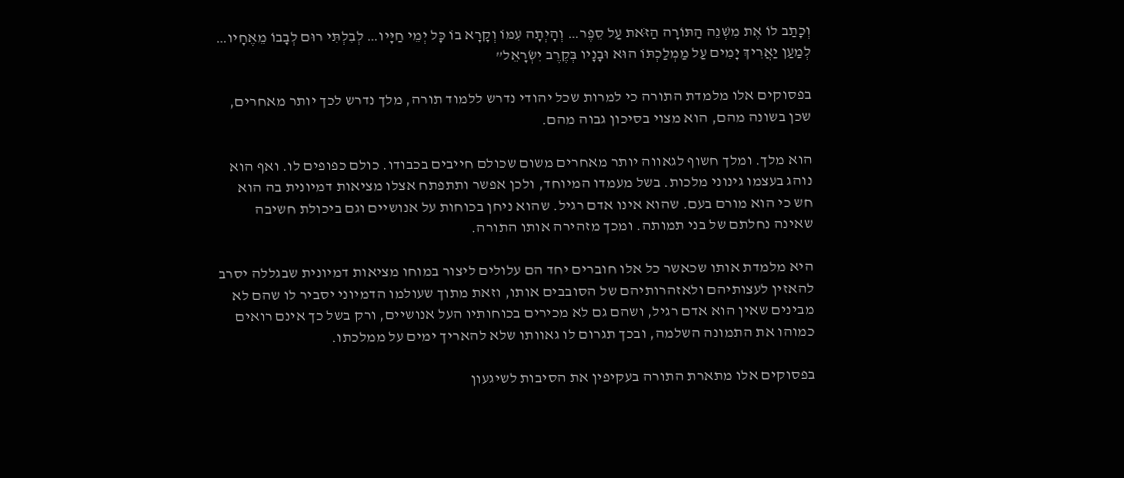וְכָתַב לוֹ אֶת מִשְׁנֵה הַתּוֹרָה הַזֹּאת עַל סֵפֶר… וְהָיְתָה עִמּוֹ וְקָרָא בוֹ כָּל יְמֵי חַיָּיו… לְבִלְתִּי רוּם לְבָבוֹ מֵאֶחָיו… לְמַעַן יַאֲרִיךְ יָמִים עַל מַמְלַכְתּוֹ הוּא וּבָנָיו בְּקֶרֶב יִשְׂרָאֵל”

בפסוקים אלו מלמדת התורה כי למרות שכל יהודי נדרש ללמוד תורה, מלך נדרש לכך יותר מאחרים, שכן בשונה מהם, הוא מצוי בסיכון גבוה מהם.

הוא מלך. ומלך חשוף לגאווה יותר מאחרים משום שכולם חייבים בכבודו. כולם כפופים לו. ואף הוא נוהג בעצמו גינוני מלכות. בשל מעמדו המיוחד, ולכן אפשר ותתפתח אצלו מציאות דמיונית בה הוא חש כי הוא מורם בעם. שהוא אינו אדם רגיל. שהוא ניחן בכוחות על אנושיים וגם ביכולת חשיבה שאינה נחלתם של בני תמותה. ומכך מזהירה אותו התורה.

היא מלמדת אותו שכאשר כל אלו חוברים יחד הם עלולים ליצור במוחו מציאות דמיונית שבגללה יסרב להאזין לעצותיהם ולאזהרותיהם של הסובבים אותו, וזאת מתוך שעולמו הדמיוני יסביר לו שהם לא מבינים שאין הוא אדם רגיל, ושהם גם לא מכירים בכוחותיו העל אנושיים, ורק בשל כך אינם רואים כמוהו את התמונה השלמה, ובכך תגרום לו גאוותו שלא להאריך ימים על ממלכתו.

בפסוקים אלו מתארת התורה בעקיפין את הסיבות לשיגעון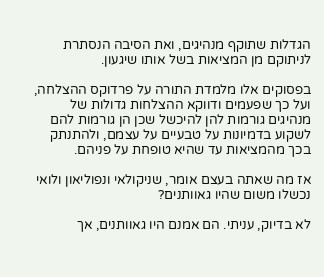הגדלות שתוקף מנהיגים, ואת הסיבה הנסתרת לניתוקם מן המציאות בשל אותו שיגעון.

בפסוקים אלו מלמדת התורה על פרדוקס ההצלחה, ועל כך שפעמים ודווקא ההצלחות גדולות של מנהיגים גורמות להן להיכשל שכן הן גורמות להם לשקוע בדמיונות על טבעיים על עצמם, ולהתנתק בכך מהמציאות עד שהיא טופחת על פניהם.

אז מה שאתה בעצם אומר, שניקולאי ונפוליאון ולואי נכשלו משום שהיו גאוותנים?

לא בדיוק, עניתי. הם אמנם היו גאוותנים, אך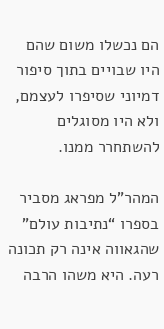הם נכשלו משום שהם היו שבויים בתוך סיפור דמיוני שסיפרו לעצמם, ולא היו מסוגלים להשתחרר ממנו.

המהר”ל מפראג מסביר בספרו “נתיבות עולם” שהגאווה אינה רק תכונה רעה. היא משהו הרבה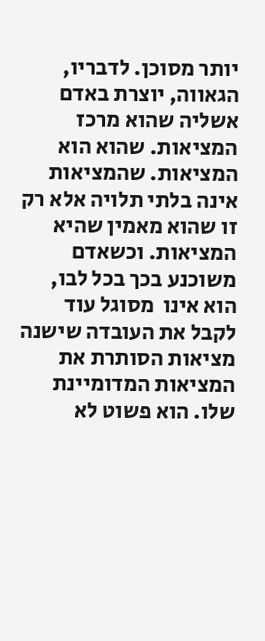יותר מסוכן. לדבריו, הגאווה, יוצרת באדם אשליה שהוא מרכז המציאות. שהוא הוא המציאות. שהמציאות אינה בלתי תלויה אלא רק זו שהוא מאמין שהיא המציאות. וכשאדם משוכנע בכך בכל לבו, הוא אינו  מסוגל עוד לקבל את העובדה שישנה מציאות הסותרת את המציאות המדומיינת שלו. הוא פשוט לא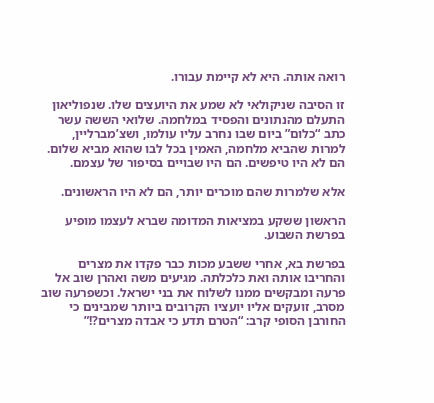רואה אותה. היא לא קיימת עבורו.

זו הסיבה שניקולאי לא שמע את היועצים שלו. שנפוליאון התעלם מהנתונים והפסיד במלחמה. שלואי הששה עשר כתב “כלום” ביום שבו נחרב עליו עולמו, ושצ’מברליין, למרות שהביא מלחמה, האמין בכל לבו שהוא מביא שלום. הם לא היו טיפשים. הם היו שבויים בסיפור של עצמם.

אלא שלמרות שהם מוכרים יותר, הם לא היו הראשונים.

הראשון ששקע במציאות המדומה שברא לעצמו מופיע בפרשת השבוע.

בפרשת בא, אחרי ששבע מכות כבר פקדו את מצרים והחריבו אותה ואת כלכלתה. מגיעים משה ואהרן שוב אל פרעה ומבקשים ממנו לשלוח את בני ישראל. וכשפרעה שוב מסרב, זועקים אליו יועציו הקרובים ביותר שמבינים כי החורבן הסופי קרב: “הטרם תדע כי אבדה מצרים?!”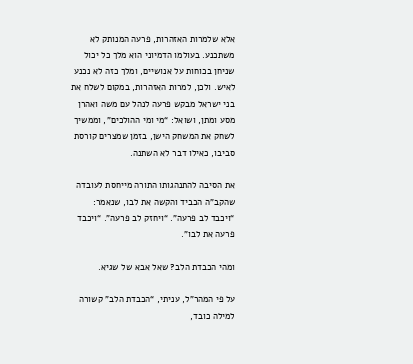אלא שלמרות האזהרות, פרעה המנותק לא משתכנע. בעולמו הדמיוני הוא מלך כל יכול שניחן בכוחות על אנושיים, ומלך כזה לא נכנע לאיש. ולכן, למרות האזהרות, במקום לשלח את בני ישראל מבקש פרעה לנהל עם משה ואהרן מסע ומתן, ושואל: “מי ומי ההולכים”, וממשיך לשחק את המשחק הישן, בזמן שמצרים קורסת סביבו, כאילו דבר לא השתנה.

את הסיבה להתנהגותו התורה מייחסת לעובדה שהקב”ה הכביד והקשה את לבו, שנאמר: “ויכבד לב פרעה”. “ויחזק לב פרעה”. “ויכבד פרעה את לבו”.

ומהי הכבדת הלב? שאל אבא של שגיא.

על פי המהר”ל, עניתי, “הכבדת הלב” קשורה למילה כובד,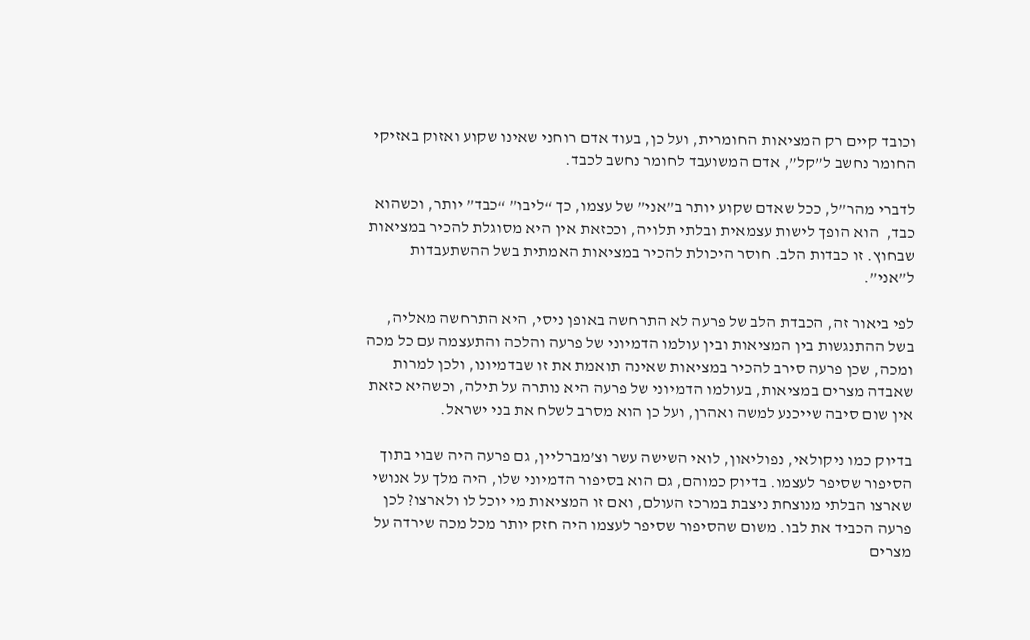וכובד קיים רק המציאות החומרית, ועל כן, בעוד אדם רוחני שאינו שקוע ואזוק באזיקי החומר נחשב ל”קל”, אדם המשועבד לחומר נחשב לכבד.

לדברי מהר”ל, ככל שאדם שקוע יותר ב”אני” של עצמו, כך “ליבו” “כבד” יותר, וכשהוא כבד,  הוא הופך לישות עצמאית ובלתי תלויה, וככזאת אין היא מסוגלת להכיר במציאות שבחוץ. זו כבדות הלב. חוסר היכולת להכיר במציאות האמתית בשל ההשתעבדות ל”אני”.

לפי ביאור זה, הכבדת הלב של פרעה לא התרחשה באופן ניסי, היא התרחשה מאליה, בשל ההתנגשות בין המציאות ובין עולמו הדמיוני של פרעה והלכה והתעצמה עם כל מכה ומכה, שכן פרעה סירב להכיר במציאות שאינה תואמת את זו שבדמיונו, ולכן למרות שאבדה מצרים במציאות, בעולמו הדמיוני של פרעה היא נותרה על תילה, וכשהיא כזאת אין שום סיבה שייכנע למשה ואהרן, ועל כן הוא מסרב לשלח את בני ישראל.

בדיוק כמו ניקולאי, נפוליאון, לואי השישה עשר וצ’מברליין, גם פרעה היה שבוי בתוך הסיפור שסיפר לעצמו. בדיוק כמוהם, גם הוא בסיפור הדמיוני שלו, היה מלך על אנושי שארצו הבלתי מנוצחת ניצבת במרכז העולם, ואם זו המציאות מי יוכל לו ולארצו? לכן פרעה הכביד את לבו. משום שהסיפור שסיפר לעצמו היה חזק יותר מכל מכה שירדה על מצרים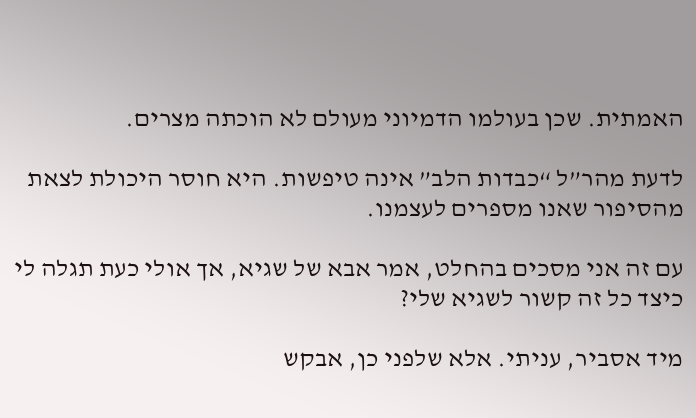האמתית. שכן בעולמו הדמיוני מעולם לא הוכתה מצרים.

לדעת מהר”ל “כבדות הלב” אינה טיפשות. היא חוסר היכולת לצאת מהסיפור שאנו מספרים לעצמנו.

עם זה אני מסכים בהחלט, אמר אבא של שגיא, אך אולי כעת תגלה לי כיצד כל זה קשור לשגיא שלי?

מיד אסביר, עניתי. אלא שלפני כן, אבקש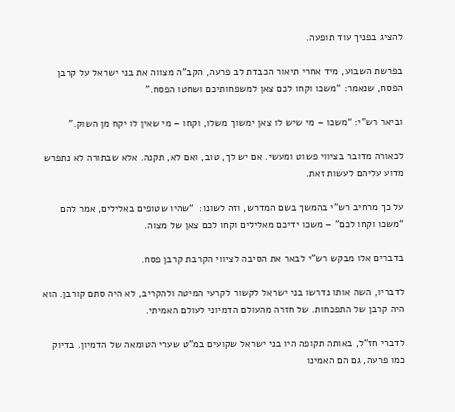להציג בפניך עוד תופעה.

בפרשת השבוע, מיד אחרי תיאור הכבדת לב פרעה, הקב”ה מצווה את בני ישראל על קרבן הפסח, שנאמר: “משכו וקחו לכם צאן למשפחותיכם ושחטו הפסח.”

וביאר רש”י: “משכו – מי שיש לו צאן ימשוך משלו, וקחו – מי שאין לו יקח מן השוק.”

לכאורה מדובר בציווי פשוט ומעשי. אם יש לך, טוב, ואם לא, תקנה. אלא שבתורה לא נתפרש מדוע עליהם לעשות זאת.

על כך מרחיב רש”י בהמשך בשם המדרש, וזה לשונו:  “שהיו שטופים באלילים, אמר להם “משכו וקחו לכם” – משכו ידיכם מאלילים וקחו לכם צאן של מצוה.

בדברים אלו מבקש רש”י לבאר את הסיבה לציווי הקרבת קרבן פסח.

לדבריו, השה אותו נדרשו בני ישראל לקשור לקרעי המיטה ולהקריב, לא היה סתם קורבן. הוא היה קרבן של התפכחות. של חזרה מהעולם הדמיוני לעולם האמיתי.

לדברי חז”ל, באותה תקופה היו בני ישראל שקועים במ”ט שערי הטומאה של הדמיון. בדיוק כמו פרעה, גם הם האמינו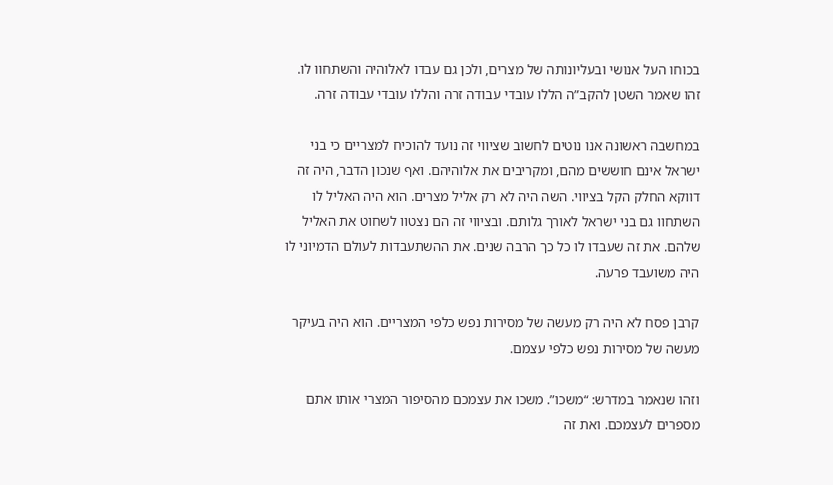בכוחו העל אנושי ובעליונותה של מצרים, ולכן גם עבדו לאלוהיה והשתחוו לו. זהו שאמר השטן להקב”ה הללו עובדי עבודה זרה והללו עובדי עבודה זרה.

במחשבה ראשונה אנו נוטים לחשוב שציווי זה נועד להוכיח למצריים כי בני ישראל אינם חוששים מהם, ומקריבים את אלוהיהם. ואף שנכון הדבר, היה זה דווקא החלק הקל בציווי. השה היה לא רק אליל מצרים. הוא היה האליל לו השתחוו גם בני ישראל לאורך גלותם. ובציווי זה הם נצטוו לשחוט את האליל שלהם. את זה שעבדו לו כל כך הרבה שנים. את ההשתעבדות לעולם הדמיוני לו היה משועבד פרעה.

קרבן פסח לא היה רק מעשה של מסירות נפש כלפי המצריים. הוא היה בעיקר מעשה של מסירות נפש כלפי עצמם.

וזהו שנאמר במדרש: “משכו”. משכו את עצמכם מהסיפור המצרי אותו אתם מספרים לעצמכם. ואת זה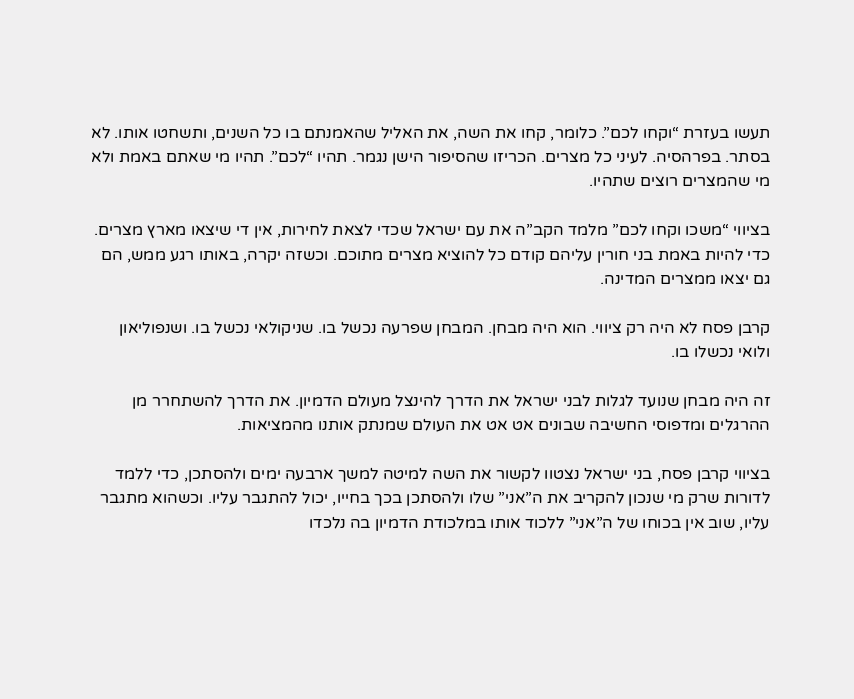תעשו בעזרת “וקחו לכם”. כלומר, קחו את השה, את האליל שהאמנתם בו כל השנים, ותשחטו אותו. לא בסתר. בפרהסיה. לעיני כל מצרים. הכריזו שהסיפור הישן נגמר. תהיו “לכם”. תהיו מי שאתם באמת ולא מי שהמצרים רוצים שתהיו.

בציווי “משכו וקחו לכם” מלמד הקב”ה את עם ישראל שכדי לצאת לחירות, אין די שיצאו מארץ מצרים. כדי להיות באמת בני חורין עליהם קודם כל להוציא מצרים מתוכם. וכשזה יקרה, באותו רגע ממש, הם גם יצאו ממצרים המדינה.

קרבן פסח לא היה רק ציווי. הוא היה מבחן. המבחן שפרעה נכשל בו. שניקולאי נכשל בו. ושנפוליאון ולואי נכשלו בו.

זה היה מבחן שנועד לגלות לבני ישראל את הדרך להינצל מעולם הדמיון. את הדרך להשתחרר מן ההרגלים ומדפוסי החשיבה שבונים אט אט את העולם שמנתק אותנו מהמציאות.

בציווי קרבן פסח, בני ישראל נצטוו לקשור את השה למיטה למשך ארבעה ימים ולהסתכן, כדי ללמד לדורות שרק מי שנכון להקריב את ה”אני” שלו ולהסתכן בכך בחייו, יכול להתגבר עליו. וכשהוא מתגבר עליו, שוב אין בכוחו של ה”אני” ללכוד אותו במלכודת הדמיון בה נלכדו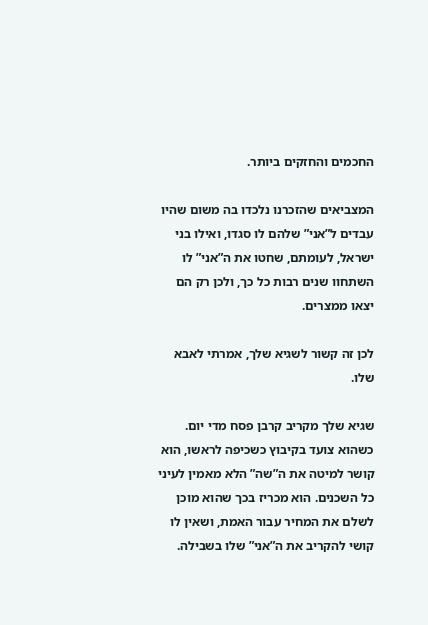החכמים והחזקים ביותר.

המצביאים שהזכרנו נלכדו בה משום שהיו עבדים ל”אני” שלהם לו סגדו, ואילו בני ישראל, לעומתם, שחטו את ה”אני” לו השתחוו שנים רבות כל כך, ולכן רק הם יצאו ממצרים.

לכן זה קשור לשגיא שלך, אמרתי לאבא שלו.

שגיא שלך מקריב קרבן פסח מדי יום. כשהוא צועד בקיבוץ כשכיפה לראשו, הוא קושר למיטה את ה”שה” הלא מאמין לעיני כל השכנים. הוא מכריז בכך שהוא מוכן לשלם את המחיר עבור האמת, ושאין לו קושי להקריב את ה”אני” שלו בשבילה.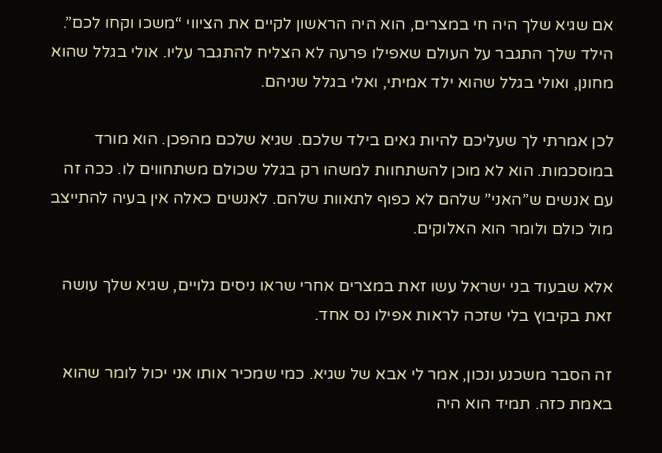אם שגיא שלך היה חי במצרים, הוא היה הראשון לקיים את הציווי “משכו וקחו לכם”. הילד שלך התגבר על העולם שאפילו פרעה לא הצליח להתגבר עליו. אולי בגלל שהוא מחונן, ואולי בגלל שהוא ילד אמיתי, ואלי בגלל שניהם.

לכן אמרתי לך שעליכם להיות גאים בילד שלכם. שגיא שלכם מהפכן. הוא מורד במוסכמות. הוא לא מוכן להשתחוות למשהו רק בגלל שכולם משתחווים לו. ככה זה עם אנשים ש”האני” שלהם לא כפוף לתאוות שלהם. לאנשים כאלה אין בעיה להתייצב מול כולם ולומר הוא האלוקים.

אלא שבעוד בני ישראל עשו זאת במצרים אחרי שראו ניסים גלויים, שגיא שלך עושה זאת בקיבוץ בלי שזכה לראות אפילו נס אחד.

זה הסבר משכנע ונכון, אמר לי אבא של שגיא. כמי שמכיר אותו אני יכול לומר שהוא באמת כזה. תמיד הוא היה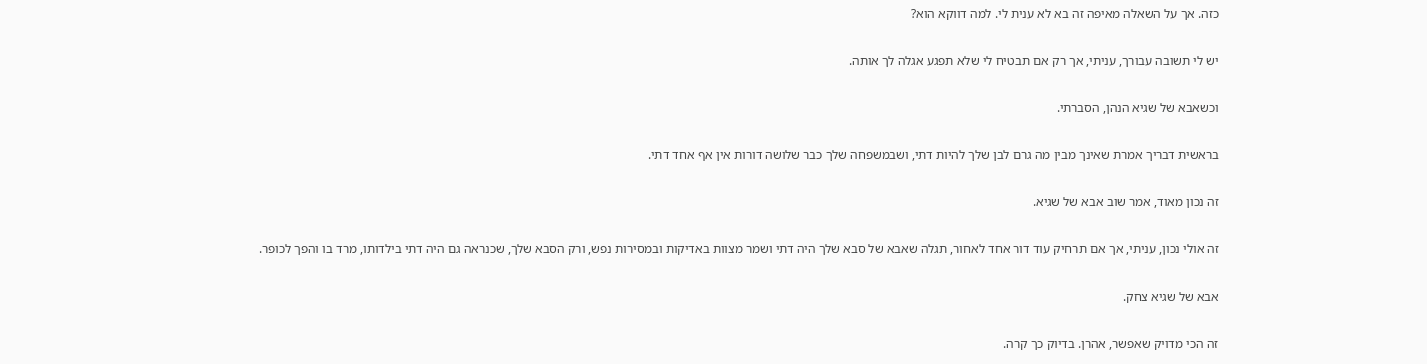כזה. אך על השאלה מאיפה זה בא לא ענית לי. למה דווקא הוא?

יש לי תשובה עבורך, עניתי, אך רק אם תבטיח לי שלא תפגע אגלה לך אותה.

וכשאבא של שגיא הנהן, הסברתי.

בראשית דבריך אמרת שאינך מבין מה גרם לבן שלך להיות דתי, ושבמשפחה שלך כבר שלושה דורות אין אף אחד דתי.

זה נכון מאוד, אמר שוב אבא של שגיא.

זה אולי נכון, עניתי, אך אם תרחיק עוד דור אחד לאחור, תגלה שאבא של סבא שלך היה דתי ושמר מצוות באדיקות ובמסירות נפש, ורק הסבא שלך, שכנראה גם היה דתי בילדותו, מרד בו והפך לכופר.

אבא של שגיא צחק.

זה הכי מדויק שאפשר, אהרן. בדיוק כך קרה.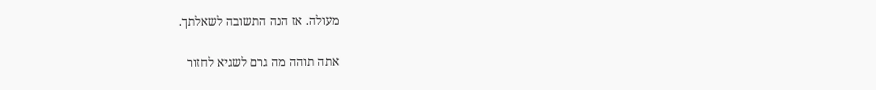מעולה. אז הנה התשובה לשאלתך.

אתה תוהה מה גרם לשגיא לחזור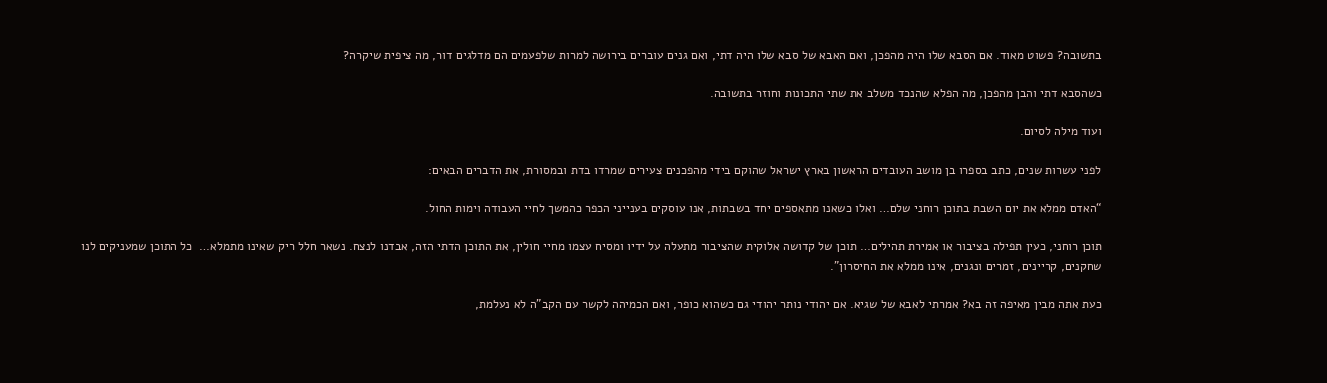בתשובה? פשוט מאוד. אם הסבא שלו היה מהפכן, ואם האבא של סבא שלו היה דתי, ואם גנים עוברים בירושה למרות שלפעמים הם מדלגים דור, מה ציפית שיקרה?

כשהסבא דתי והבן מהפכן, מה הפלא שהנכד משלב את שתי התכונות וחוזר בתשובה.

ועוד מילה לסיום.

לפני עשרות שנים, כתב בספרו בן מושב העובדים הראשון בארץ ישראל שהוקם בידי מהפכנים צעירים שמרדו בדת ובמסורת, את הדברים הבאים:

“האדם ממלא את יום השבת בתוכן רוחני שלם… ואלו כשאנו מתאספים יחד בשבתות, אנו עוסקים בענייני הכפר כהמשך לחיי העבודה וימות החול.

תוכן רוחני, כעין תפילה בציבור או אמירת תהילים… תוכן של קדושה אלוקית שהציבור מתעלה על ידיו ומסיח עצמו מחיי חולין, את התוכן הדתי הזה, אבדנו לנצח. נשאר חלל ריק שאינו מתמלא…  כל התוכן שמעניקים לנו שחקנים, קריינים, זמרים ונגנים, אינו ממלא את החיסרון”.

כעת אתה מבין מאיפה זה בא? אמרתי לאבא של שגיא. אם יהודי נותר יהודי גם כשהוא כופר, ואם הכמיהה לקשר עם הקב”ה לא נעלמת,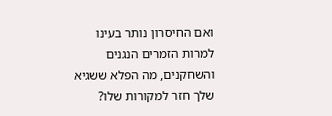ואם החיסרון נותר בעינו למרות הזמרים הנגנים והשחקנים, מה הפלא ששגיא שלך חזר למקורות שלו?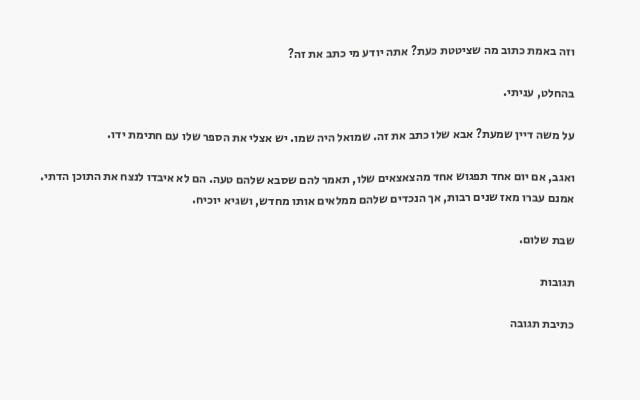וזה באמת כתוב מה שציטטת כעת? אתה יודע מי כתב את זה?

בהחלט, עניתי.

על משה דיין שמעת? אבא שלו כתב את זה. שמואל היה שמו. יש אצלי את הספר שלו עם חתימת ידו.

ואגב, אם יום אחד תפגוש אחד מהצאצאים שלו, תאמר להם שסבא שלהם טעה. הם לא איבדו לנצח את התוכן הדתי. אמנם עברו מאז שנים רבות, אך הנכדים שלהם ממלאים אותו מחדש, ושגיא יוכיח.

שבת שלום.

תגובות

כתיבת תגובה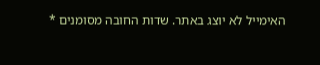האימייל לא יוצג באתר. שדות החובה מסומנים *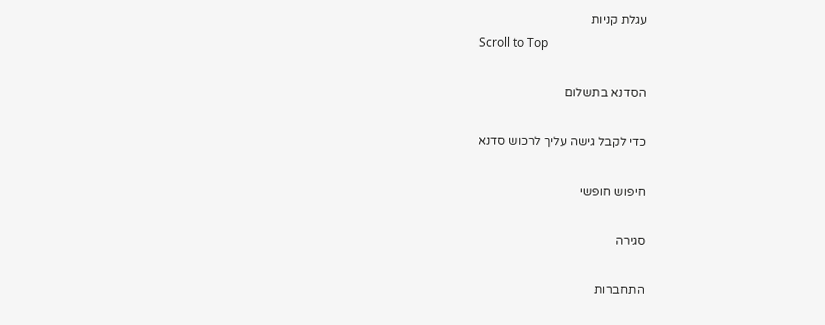עגלת קניות
Scroll to Top

הסדנא בתשלום

כדי לקבל גישה עליך לרכוש סדנא

חיפוש חופשי

סגירה

התחברות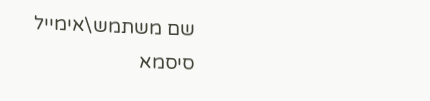שם משתמש\אימייל
סיסמא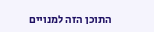התוכן הזה למנויים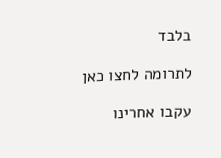בלבד

לתרומה לחצו כאן

עקבו אחרינו